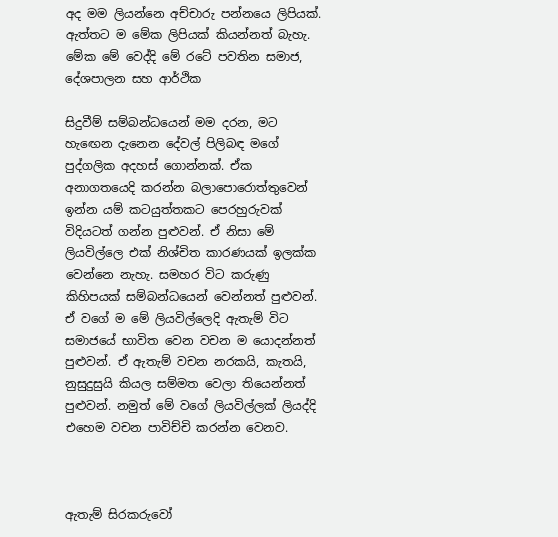අද මම ලියන්නෙ අච්චාරු පන්නයෙ ලිපියක්. ඇත්තට ම මේක ලිපියක් කියන්නත් බැහැ. මේක මේ වෙද්දි මේ රටේ පවතින සමාජ, දේශපාලන සහ ආර්ථික

සිදුවීම් සම්බන්ධයෙන් මම දරන, මට හැඟෙන දැනෙන දේවල් පිලිබඳ මගේ පුද්ගලික අදහස් ගොන්නක්. ඒක අනාගතයෙදි කරන්න බලාපොරොත්තුවෙන් ඉන්න යම් කටයුත්තකට පෙරහුරුවක් විදියටත් ගන්න පුළුවන්. ඒ නිසා මේ ලියවිල්ලෙ එක් නිශ්චිත කාරණයක් ඉලක්ක වෙන්නෙ නැහැ. සමහර විට කරුණු කිහිපයක් සම්බන්ධයෙන් වෙන්නත් පුළුවන්. ඒ වගේ ම මේ ලියවිල්ලෙදි ඇතැම් විට සමාජයේ භාවිත වෙන වචන ම යොදන්නත් පුළුවන්. ඒ ඇතැම් වචන නරකයි, කැතයි, නුසුදුසුයි කියල සම්මත වෙලා තියෙන්නත් පුළුවන්. නමුත් මේ වගේ ලියවිල්ලක් ලියද්දි එහෙම වචන පාවිච්චි කරන්න වෙනව.



ඇතැම් සිරකරුවෝ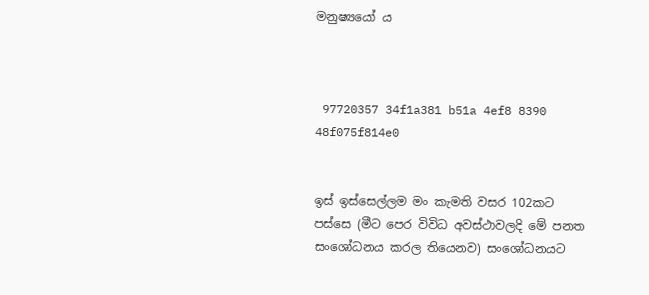මනුෂ්‍යයෝ ය



 97720357 34f1a381 b51a 4ef8 8390 48f075f814e0


ඉස් ඉස්සෙල්ලම මං කැමති වසර 102කට පස්සෙ (මීට පෙර විවිධ අවස්ථාවලදි මේ පනත සංශෝධනය කරල තියෙනව) සංශෝධනයට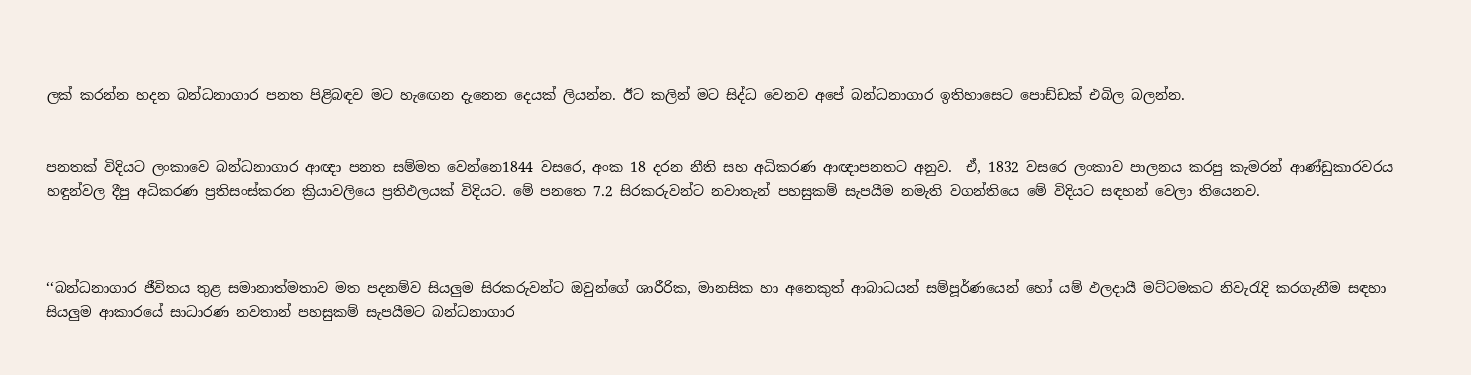ලක් කරන්න හදන බන්ධනාගාර පනත පිළිබඳව මට හැඟෙන දැනෙන දෙයක් ලියන්න. ඊට කලින් මට සිද්ධ වෙනව අපේ බන්ධනාගාර ඉතිහාසෙට පොඩ්ඩක් එබිල බලන්න.


පනතක් විදියට ලංකාවෙ බන්ධනාගාර ආඥා පනත සම්මත වෙන්නෙ1844 වසරෙ, අංක 18 දරන නීති සහ අධිකරණ ආඥාපනතට අනුව.  ඒ, 1832 වසරෙ ලංකාව පාලනය කරපු කැමරන් ආණ්ඩුකාරවරය හඳුන්වල දීපු අධිකරණ ප්‍රතිසංස්කරන ක්‍රියාවලියෙ ප්‍රතිඵලයක් විදියට. මේ පනතෙ 7.2 සිරකරුවන්ට නවාතැන් පහසුකම් සැපයීම නමැති වගන්තියෙ මේ විදියට සඳහන් වෙලා තියෙනව.



‘‘බන්ධනාගාර ජීවිතය තුළ සමානාත්මතාව මත පදනම්ව සියලුම සිරකරුවන්ට ඔවුන්ගේ ශාරීරික, මානසික හා අනෙකුත් ආබාධයන් සම්පූර්ණයෙන් හෝ යම් ඵලදායී මට්ටමකට නිවැරැදි කරගැනීම සඳහා සියලුම ආකාරයේ සාධාරණ නවතාන් පහසුකම් සැපයීමට බන්ධනාගාර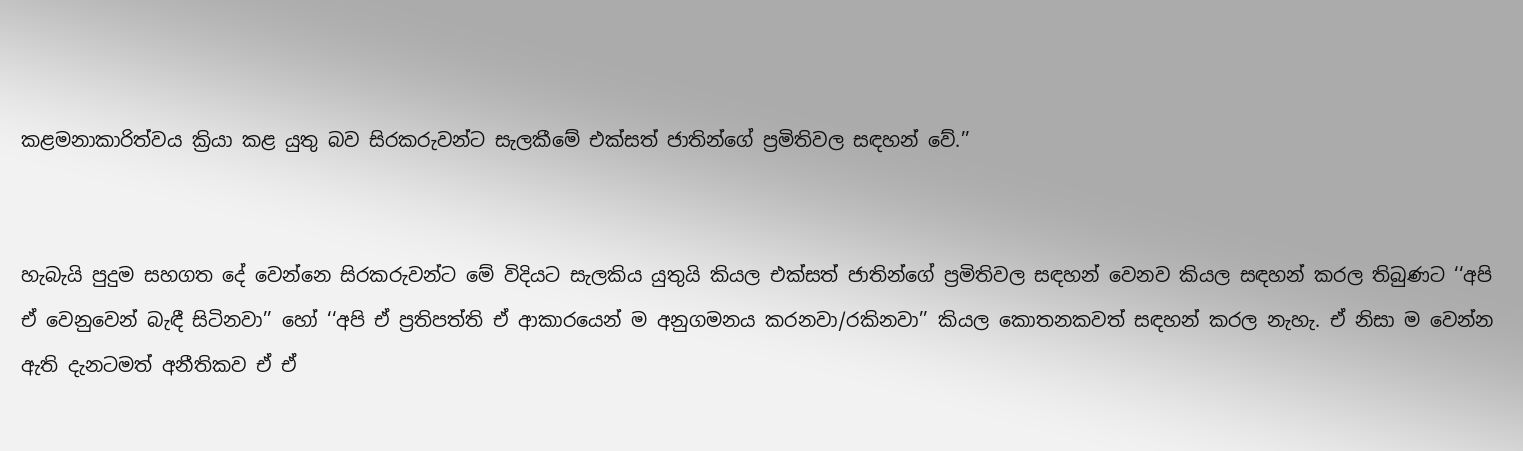කළමනාකාරිත්වය ක්‍රියා කළ යුතු බව සිරකරුවන්ට සැලකීමේ එක්සත් ජාතින්ගේ ප්‍රමිතිවල සඳහන් වේ.’’


හැබැයි පුදුම සහගත දේ වෙන්නෙ සිරකරුවන්ට මේ විදියට සැලකිය යුතුයි කියල එක්සත් ජාතින්ගේ ප්‍රමිතිවල සඳහන් වෙනව කියල සඳහන් කරල තිබුණට ‘‘අපි ඒ වෙනුවෙන් බැඳී සිටිනවා’’ හෝ ‘‘අපි ඒ ප්‍රතිපත්ති ඒ ආකාරයෙන් ම අනුගමනය කරනවා/රකිනවා’’ කියල කොතනකවත් සඳහන් කරල නැහැ. ඒ නිසා ම වෙන්න ඇති දැනටමත් අනීතිකව ඒ ඒ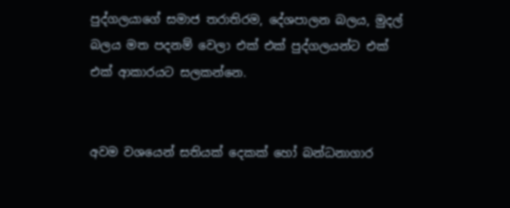පුද්ගලයාගේ සමාජ තරාතිරම, දේශපාලන බලය, මුදල් බලය මත පදනම් වෙලා එක් එක් පුද්ගලයන්ට එක් එක් ආකාරයට සලකන්නෙ.


අවම වශයෙන් සතියක් දෙකක් හෝ බන්ධනාගාර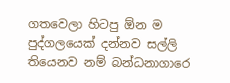ගතවෙලා හිටපු ඕන ම පුද්ගලයෙක් දන්නව සල්ලි තියෙනව නම් බන්ධනාගාරෙ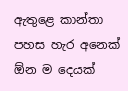ඇතුළෙ කාන්තා පහස හැර අනෙක් ඕන ම දෙයක්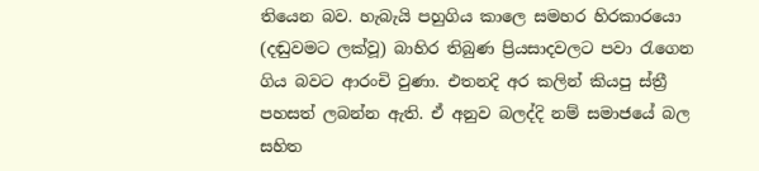තියෙන බව. හැබැයි පහුගිය කාලෙ සමහර හිරකාරයො (දඬුවමට ලක්වූ) බාහිර තිබුණ ප්‍රියසාදවලට පවා රැගෙන ගිය බවට ආරංචි වුණා. එතනදි අර කලින් කියපු ස්ත්‍රී පහසත් ලබන්න ඇති. ඒ අනුව බලද්දි නම් සමාජයේ බල සහිත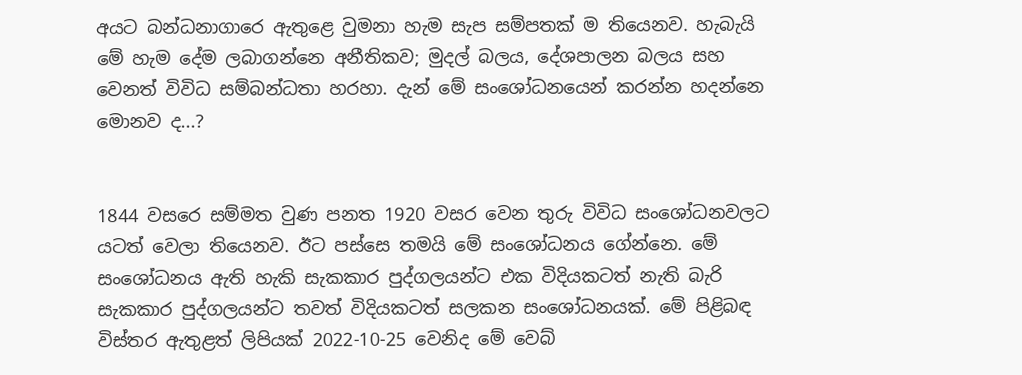අයට බන්ධනාගාරෙ ඇතුළෙ වුමනා හැම සැප සම්පතක් ම තියෙනව. හැබැයි මේ හැම දේම ලබාගන්නෙ අනීතිකව; මුදල් බලය, දේශපාලන බලය සහ වෙනත් විවිධ සම්බන්ධතා හරහා. දැන් මේ සංශෝධනයෙන් කරන්න හදන්නෙ මොනව ද...?


1844 වසරෙ සම්මත වුණ පනත 1920 වසර වෙන තුරු විවිධ සංශෝධනවලට යටත් වෙලා තියෙනව. ඊට පස්සෙ තමයි මේ සංශෝධනය ගේන්නෙ. මේ සංශෝධනය ඇති හැකි සැකකාර පුද්ගලයන්ට එක විදියකටත් නැති බැරි සැකකාර පුද්ගලයන්ට තවත් විදියකටත් සලකන සංශෝධනයක්. මේ පිළිබඳ විස්තර ඇතුළත් ලිපියක් 2022-10-25 වෙනිද මේ වෙබ්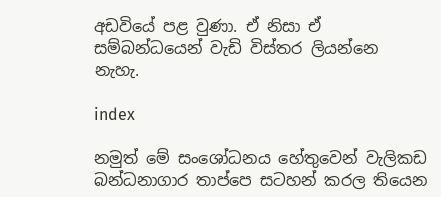අඩවියේ පළ වුණා. ඒ නිසා ඒ සම්බන්ධයෙන් වැඩි විස්තර ලියන්නෙ නැහැ.

index

නමුත් මේ සංශෝධනය හේතුවෙන් වැලිකඩ බන්ධනාගාර තාප්පෙ සටහන් කරල තියෙන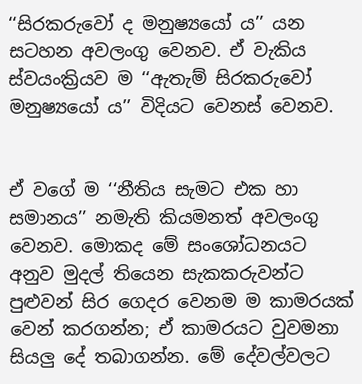‘‘සිරකරුවෝ ද මනුෂ්‍යයෝ ය’’ යන සටහන අවලංගු වෙනව. ඒ වැකිය ස්වයංක්‍රියව ම ‘‘ඇතැම් සිරකරුවෝ මනුෂ්‍යයෝ ය’’ විදියට වෙනස් වෙනව.


ඒ වගේ ම ‘‘නීතිය සැමට එක හා සමානය’’ නමැති කියමනත් අවලංගු වෙනව. මොකද මේ සංශෝධනයට අනුව මුදල් තියෙන සැකකරුවන්ට පුළුවන් සිර ගෙදර වෙනම ම කාමරයක් වෙන් කරගන්න; ඒ කාමරයට වුවමනා සියලු දේ තබාගන්න. මේ දේවල්වලට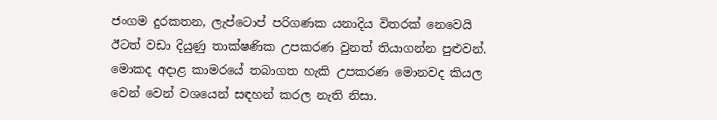ජංගම දුරකතන, ලැප්ටොප් පරිගණක යනාදිය විතරක් නෙවෙයි ඊටත් වඩා දියුණු තාක්ෂණික උපකරණ වුනත් තියාගන්න පුළුවන්. මොකද අදාළ කාමරයේ තබාගත හැකි උපකරණ මොනවද කියල වෙන් වෙන් වශයෙන් සඳහන් කරල නැති නිසා.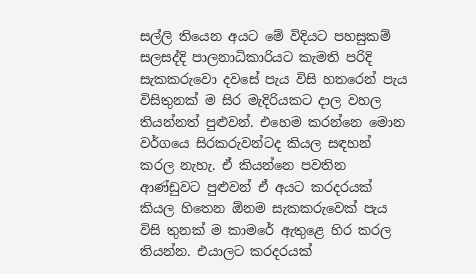සල්ලි තියෙන අයට මේ විදියට පහසුකම් සලසද්දි පාලනාධිකාරියට කැමති පරිදි සැකකරුවො දවසේ පැය විසි හතරෙන් පැය විසිතුනක් ම සිර මැදිරියකට දාල වහල තියන්නත් පුළුවන්. එහෙම කරන්නෙ මොන වර්ගයෙ සිරකරුවන්ටද කියල සඳහන් කරල නැහැ. ඒ කියන්නෙ පවතින ආණ්ඩුවට පුළුවන් ඒ අයට කරදරයක් කියල හිතෙන ඕනම සැකකරුවෙක් පැය විසි තුනක් ම කාමරේ ඇතුළෙ හිර කරල තියන්න. එයාලට කරදරයක්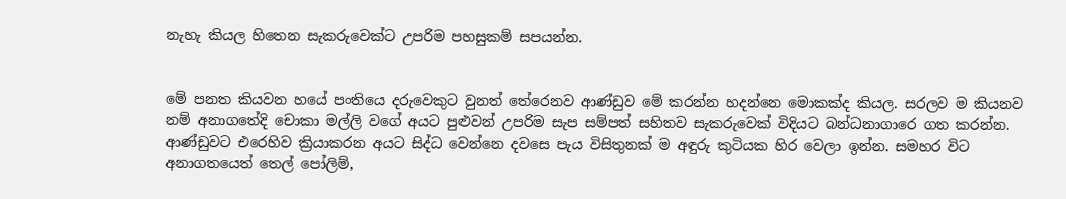නැහැ කියල හිතෙන සැකරුවෙක්ට උපරිම පහසුකම් සපයන්න.


මේ පනත කියවන හයේ පංතියෙ දරුවෙකුට වුනත් තේරෙනව ආණ්ඩුව මේ කරන්න හදන්නෙ මොකක්ද කියල. සරලව ම කියනව නම් අනාගතේදි චොකා මල්ලි වගේ අයට පුළුවන් උපරිම සැප සම්පත් සහිතව සැකරුවෙක් විදියට බන්ධනාගාරෙ ගත කරන්න. ආණ්ඩුවට එරෙහිව ක්‍රියාකරන අයට සිද්ධ වෙන්නෙ දවසෙ පැය විසිතුනක් ම අඳුරු කුටියක හිර වෙලා ඉන්න. සමහර විට අනාගතයෙත් තෙල් පෝලිම්,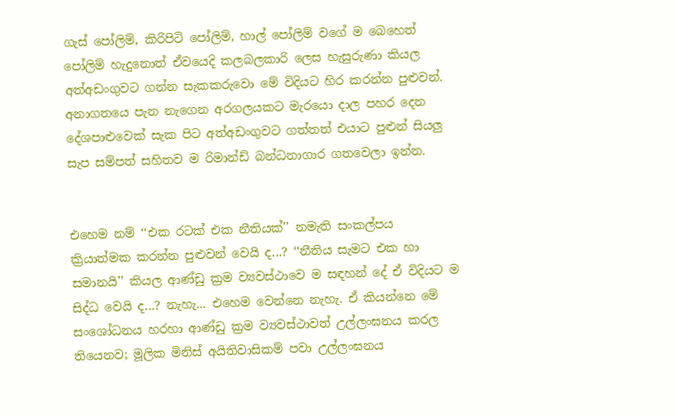ගැස් පෝලිම්, කිරිපිටි පෝලිම්, හාල් පෝලිම් වගේ ම බෙහෙත් පෝලිම් හැදුනොත් ඒවයෙදි කලබලකාරි ලෙස හැසුරුණා කියල අත්අඩංගුවට ගන්න සැකකරුවො මේ විදියට හිර කරන්න පුළුවන්. අනාගතයෙ පැන නැගෙන අරගලයකට මැරයො දාල පහර දෙන දේශපාළුවෙක් සැක පිට අත්අඩංගුවට ගත්තත් එයාට පුළුන් සියලු සැප සම්පත් සහිතව ම රිමාන්ඩ් බන්ධනාගාර ගතවෙලා ඉන්න.


එහෙම නම් ‘‘එක රටක් එක නීතියක්’’ නමැති සංකල්පය ක්‍රියාත්මක කරන්න පුළුවන් වෙයි ද...? ‘‘නීතිය සැමට එක හා සමානයි’’ කියල ආණ්ඩු ක්‍රම ව්‍යවස්ථාවෙ ම සඳහන් දේ ඒ විදියට ම සිද්ධ වෙයි ද...? නැහැ... එහෙම වෙන්නෙ නැහැ. ඒ කියන්නෙ මේ සංශෝධනය හරහා ආණ්ඩු ක්‍රම ව්‍යවස්ථාවත් උල්ලංඝනය කරල තියෙනව; මූලික මිනිස් අයිතිවාසිකම් පවා උල්ලංඝනය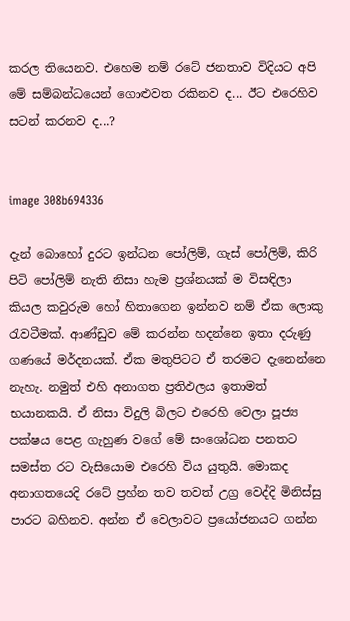කරල තියෙනව. එහෙම නම් රටේ ජනතාව විදියට අපි මේ සම්බන්ධයෙන් ගොළුවත රකිනව ද... ඊට එරෙහිව සටන් කරනව ද...?


image 308b694336

දැන් බොහෝ දුරට ඉන්ධන පෝලිම්, ගැස් පෝලිම්, කිරි පිටි පෝලිම් නැති නිසා හැම ප්‍රශ්නයක් ම විසඳිලා කියල කවුරුම හෝ හිතාගෙන ඉන්නව නම් ඒක ලොකු රැවටීමක්. ආණ්ඩුව මේ කරන්න හදන්නෙ ඉතා දරුණු ගණයේ මර්දනයක්. ඒක මතුපිටට ඒ තරමට දැනෙන්නෙ නැහැ. නමුත් එහි අනාගත ප්‍රතිඵලය ඉතාමත් භයානකයි. ඒ නිසා විදුලි බිලට එරෙහි වෙලා පූජ්‍ය පක්ෂය පෙළ ගැහුණ වගේ මේ සංශෝධන පනතට සමස්ත රට වැසියොම එරෙහි විය යුතුයි. මොකද අනාගතයෙදි රටේ ප්‍රහ්න තව තවත් උග්‍ර වෙද්දි මිනිස්සු පාරට බහිනව. අන්න ඒ වෙලාවට ප්‍රයෝජනයට ගන්න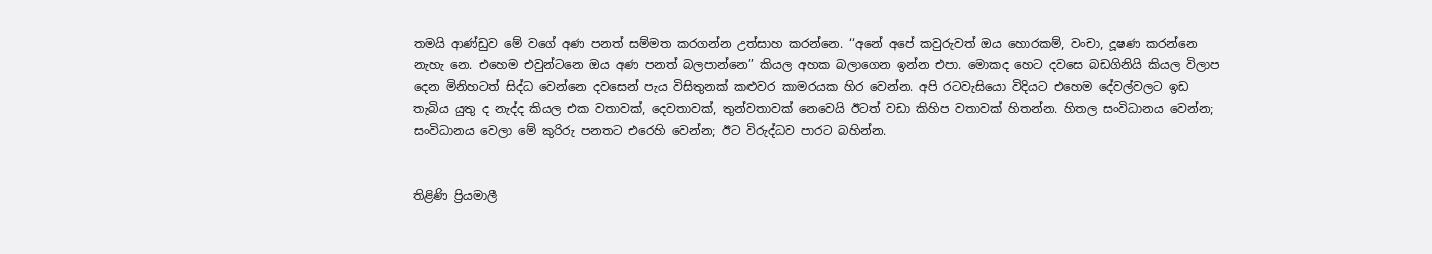තමයි ආණ්ඩුව මේ වගේ අණ පනත් සම්මත කරගන්න උත්සාහ කරන්නෙ. ‘‘අනේ අපේ කවුරුවත් ඔය හොරකම්, වංචා, දූෂණ කරන්නෙ නැහැ නෙ. එහෙම එවුන්ටනෙ ඔය අණ පනත් බලපාන්නෙ’’ කියල අහක බලාගෙන ඉන්න එපා. මොකද හෙට දවසෙ බඩගිනියි කියල විලාප දෙන මිනිහටත් සිද්ධ වෙන්නෙ දවසෙන් පැය විසිතුනක් කළුවර කාමරයක හිර වෙන්න. අපි රටවැසියො විදියට එහෙම දේවල්වලට ඉඩ තැබිය යුතු ද නැද්ද කියල එක වතාවක්, දෙවතාවක්, තුන්වතාවක් නෙවෙයි ඊටත් වඩා කිහිප වතාවක් හිතන්න. හිතල සංවිධානය වෙන්න; සංවිධානය වෙලා මේ කුරිරු පනතට එරෙහි වෙන්න; ඊට විරුද්ධව පාරට බහින්න.


තිළිණි ප්‍රියමාලී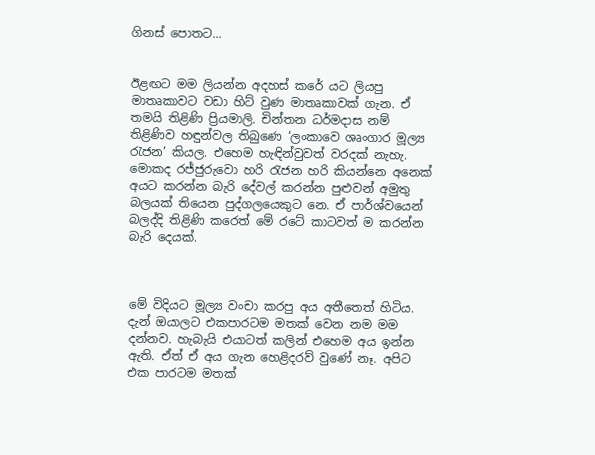ගිනස් පොතට...


ඊළඟට මම ලියන්න අදහස් කරේ යට ලියපු මාතෘකාවට වඩා හිට් වුණ මාතෘකාවක් ගැන. ඒ තමයි තිළිණි ප්‍රියමාලි. චින්තන ධර්මදාස නම් තිළිණිව හඳුන්වල තිබුණෙ ‘ලංකාවෙ ශෘංගාර මූල්‍ය රැජන’ කියල. එහෙම හැඳින්වුවත් වරදක් නැහැ. මොකද රජ්ජුරුවො හරි රැජන හරි කියන්නෙ අනෙක් අයට කරන්න බැරි දේවල් කරන්න පුළුවන් අමුතු බලයක් තියෙන පුද්ගලයෙකුට නෙ. ඒ පාර්ශ්වයෙන් බලද්දි තිළිණි කරෙත් මේ රටේ කාටවත් ම කරන්න බැරි දෙයක්.



මේ විදියට මූල්‍ය වංචා කරපු අය අතීතෙත් හිටිය. දැන් ඔයාලට එකපාරටම මතක් වෙන නම මම දන්නව. හැබැයි එයාටත් කලින් එහෙම අය ඉන්න ඇති. ඒත් ඒ අය ගැන හෙළිදරව් වුණේ නෑ. අපිට එක පාරටම මතක්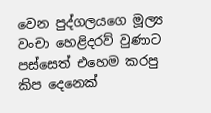වෙන පුද්ගලයගෙ මූල්‍ය වංචා හෙළිදරව් වුණාට පස්සෙත් එහෙම කරපු කිප දෙනෙක්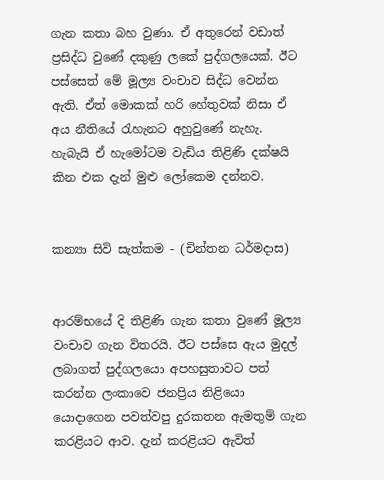ගැන කතා බහ වුණා. ඒ අතුරෙන් වඩාත් ප්‍රසිද්ධ වුණේ දකුණු ලකේ පුද්ගලයෙක්. ඊට පස්සෙත් මේ මූල්‍ය වංචාව සිද්ධ වෙන්න ඇති. ඒත් මොකක් හරි හේතුවක් නිසා ඒ අය නීතියේ රැහැනට අහුවුණේ නැහැ. හැබැයි ඒ හැමෝටම වැඩිය තිළිණි දක්ෂයි කින එක දැන් මුළු ලෝකෙම දන්නව.


කන්‍යා සිවි සැත්කම - (චින්තන ධර්මදාස)


ආරම්භයේ දි තිළිණි ගැන කතා වුණේ මූල්‍ය වංචාව ගැන විතරයි. ඊට පස්සෙ ඇය මුදල් ලබාගත් පුද්ගලයො අපහසුතාවට පත් කරන්න ලංකාවෙ ජනප්‍රිය නිළියො යොදාගෙන පවත්වපු දුරකතන ඇමතුම් ගැන කරළියට ආව. දැන් කරළියට ඇවිත්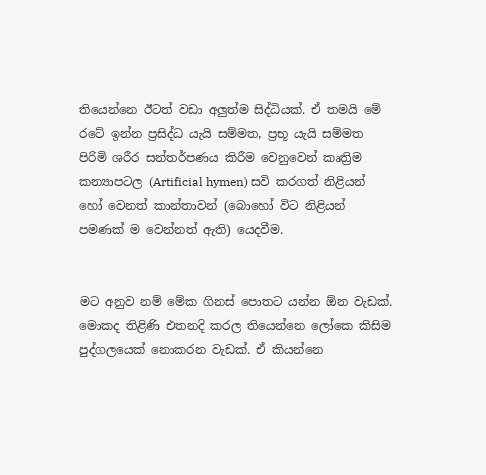තියෙන්නෙ ඊටත් වඩා අලුත්ම සිද්ධියක්. ඒ තමයි මේ රටේ ඉන්න ප්‍රසිද්ධ යැයි සම්මත, ප්‍රභූ යැයි සම්මත පිරිමි ශරීර සන්තර්පණය කිරීම වෙනුවෙන් කෘත්‍රිම කන්‍යාපටල (Artificial hymen) සවි කරගත් නිළියන් හෝ වෙනත් කාන්තාවන් (බොහෝ විට නිළියන් පමණක් ම වෙන්නත් ඇති) යෙදවීම.


මට අනුව නම් මේක ගිනස් පොතට යන්න ඕන වැඩක්. මොකද තිළිණි එතනදි කරල තියෙන්නෙ ලෝකෙ කිසිම පුද්ගලයෙක් නොකරන වැඩක්. ඒ කියන්නෙ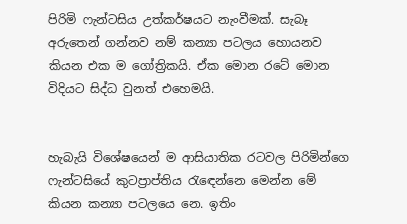පිරිමි ෆැන්ටසිය උත්කර්ෂයට නැංවීමක්. සැබෑ අරුතෙන් ගන්නව නම් කන්‍යා පටලය හොයනව කියන එක ම ගෝත්‍රිකයි. ඒක මොන රටේ මොන විදියට සිද්ධ වුනත් එහෙමයි.


හැබැයි විශේෂයෙන් ම ආසියාතික රටවල පිරිමින්ගෙ ෆැන්ටසියේ කුටප්‍රාප්තිය රැඳෙන්නෙ මෙන්න මේ කියන කන්‍යා පටලයෙ නෙ. ඉතිං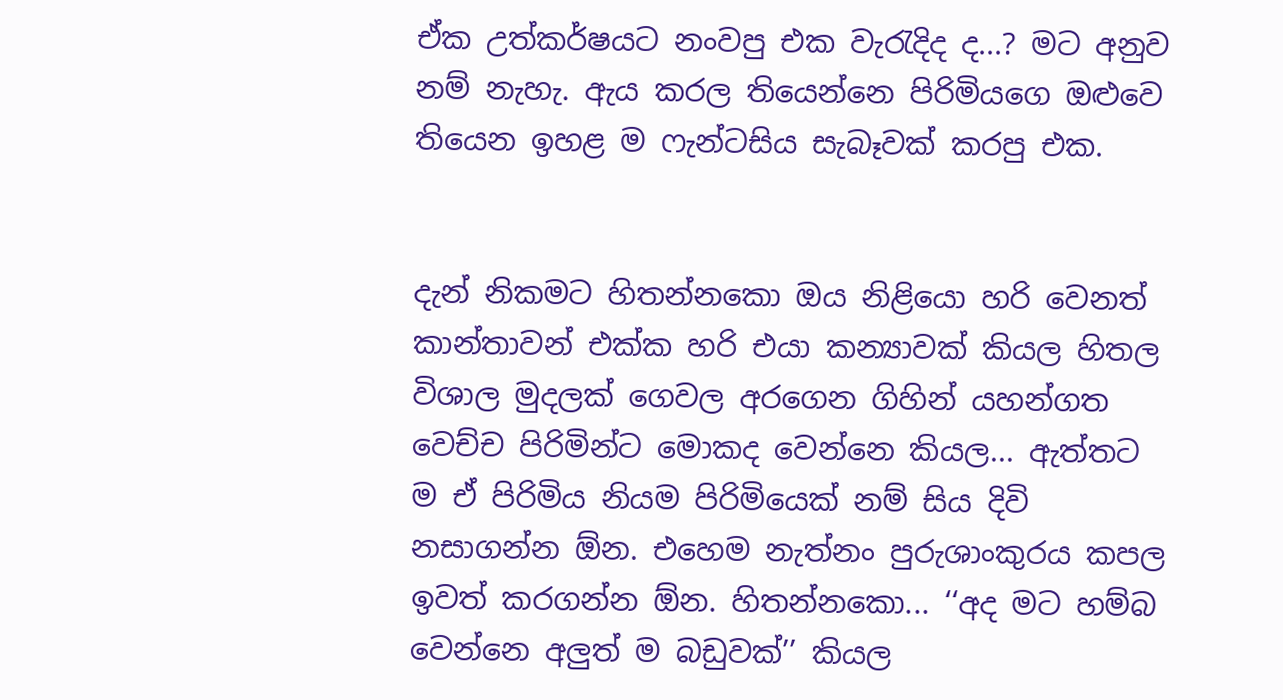ඒක උත්කර්ෂයට නංවපු එක වැරැදිද ද...? මට අනුව නම් නැහැ. ඇය කරල තියෙන්නෙ පිරිමියගෙ ඔළුවෙ තියෙන ඉහළ ම ෆැන්ටසිය සැබෑවක් කරපු එක.


දැන් නිකමට හිතන්නකො ඔය නිළියො හරි වෙනත් කාන්තාවන් එක්ක හරි එයා කන්‍යාවක් කියල හිතල විශාල මුදලක් ගෙවල අරගෙන ගිහින් යහන්ගත වෙච්ච පිරිමින්ට මොකද වෙන්නෙ කියල... ඇත්තට ම ඒ පිරිමිය නියම පිරිමියෙක් නම් සිය දිවි නසාගන්න ඕන. එහෙම නැත්නං පුරුශාංකුරය කපල ඉවත් කරගන්න ඕන. හිතන්නකො... ‘‘අද මට හම්බ වෙන්නෙ අලුත් ම බඩුවක්’’ කියල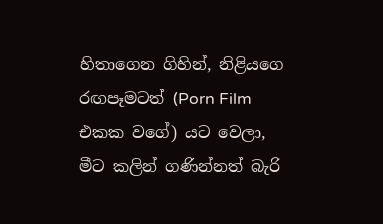හිතාගෙන ගිහින්, නිළියගෙ රඟපෑමටත් (Porn Film එකක වගේ) යට වෙලා, මීට කලින් ගණින්නත් බැරි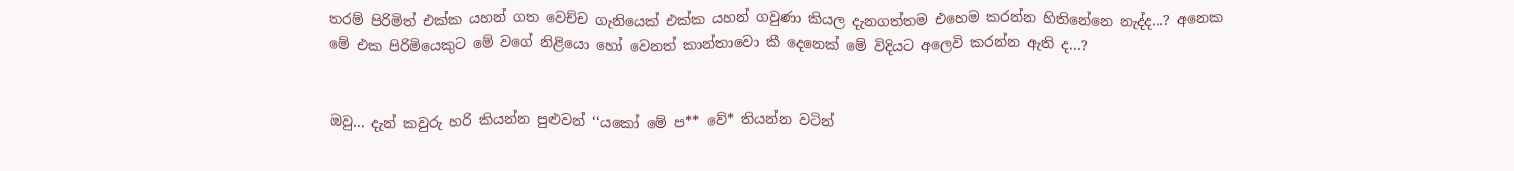තරම් පිරිමිත් එක්ක යහන් ගත වෙච්ච ගැනියෙක් එක්ක යහන් ගවුණා කියල දැනගත්තම එහෙම කරන්න හිතිනේනෙ නැද්ද...? අනෙක මේ එක පිරිමියෙකුට මේ වගේ නිළියො හෝ වෙනත් කාන්තාවො කී දෙනෙක් මේ විදියට අලෙවි කරන්න ඇති ද...?


ඔවු... දැන් කවුරු හරි කියන්න පුළුවන් ‘‘යකෝ මේ ප** වේ* තියන්න වටින්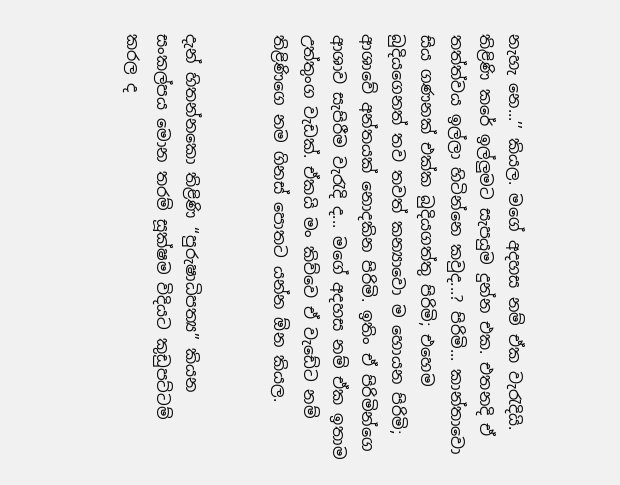නැහැ නෙ...’’ කියල. මගේ අදහස නම් ඒක වැරැදියි. තිළිණි කරේ ඉල්ලුමට සැපයුම දුන්න එක. එතනදි ඒ තත්ත්වය ඉල්ලා හිටින්නෙ කවුද...? පිරිමි... කාන්තාවො සිය ගණනක් එක්ක බුදියගත්තු පිරිමි; එහෙම බුදියගෙනත් තව තවත් කන්‍යාවො ම හොයන පිරිමි; ආශාවේ අන්තයක් නොදකින පිරිමි. ඉතිං ඒ පිරිමින්ගෙ ආශාව සැපිරීම වැරැදි ද... මගේ අදහස නම් ඒක ඉතාම උත්තුංග වැඩක්. ඒකයි මං කිව්වෙ ඒ වැඩේට නම් තිළිණිගෙ නම ගිනස් පොතට යන්න ඕන කියල.


දැන් හිතන්නකො තිළිණි ‘‘පුරුෂාධිපත්‍ය’’ කියන සංකල්පය මොන තරම් සූක්ෂම විදියට කුඩුපට්ටම් කරල ද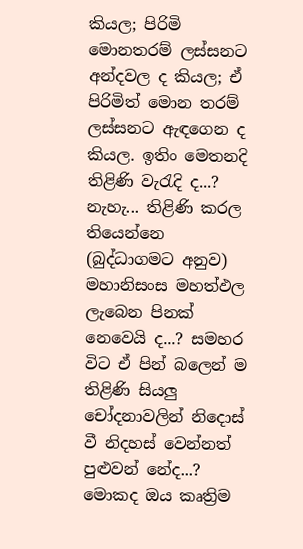කියල; පිරිමි මොනතරම් ලස්සනට අන්දවල ද කියල; ඒ පිරිමිත් මොන තරම් ලස්සනට ඇඳගෙන ද කියල. ඉතිං මෙතනදි තිළිණි වැරැදි ද...? නැහැ... තිළිණි කරල තියෙන්නෙ (බුද්ධාගමට අනුව) මහානිසංස මහත්ඵල ලැබෙන පිනක් නෙවෙයි ද...? සමහර විට ඒ පින් බලෙන් ම තිළිණි සියලු චෝදනාවලින් නිදොස් වී නිදහස් වෙන්නත් පුළුවන් නේද...? මොකද ඔය කෘත්‍රිම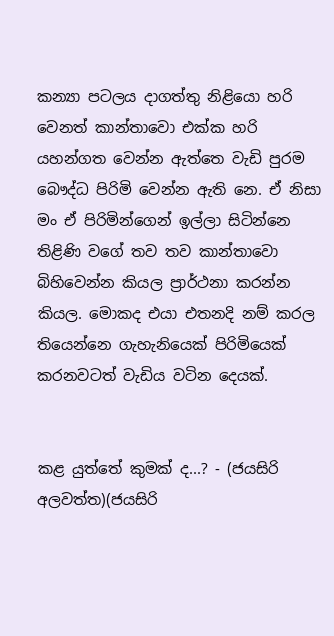කන්‍යා පටලය දාගත්තු නිළියො හරි වෙනත් කාන්තාවො එක්ක හරි යහන්ගත වෙන්න ඇත්තෙ වැඩි පුරම බෞද්ධ පිරිමි වෙන්න ඇති නෙ. ඒ නිසා මං ඒ පිරිමින්ගෙන් ඉල්ලා සිටින්නෙ තිළිණි වගේ තව තව කාන්තාවො බිහිවෙන්න කියල ප්‍රාර්ථනා කරන්න කියල. මොකද එයා එතනදි නම් කරල තියෙන්නෙ ගැහැනියෙක් පිරිමියෙක් කරනවටත් වැඩිය වටින දෙයක්.


කළ යුත්තේ කුමක් ද...? - (ජයසිරි අලවත්ත)(ජයසිරි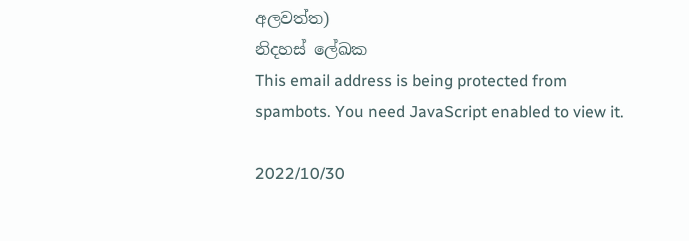අලවත්ත)
නිදහස් ලේඛක
This email address is being protected from spambots. You need JavaScript enabled to view it.

2022/10/30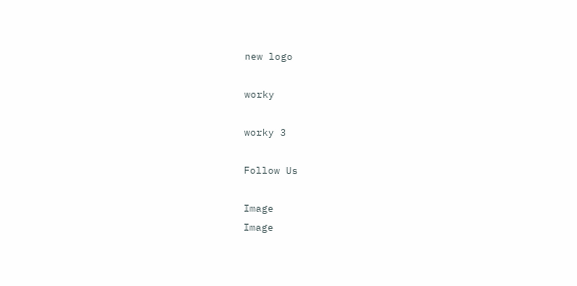new logo

worky

worky 3

Follow Us

Image
Image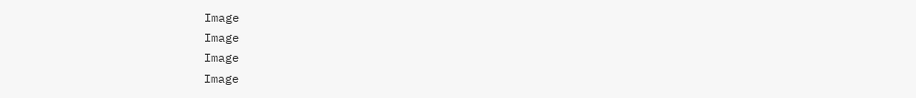Image
Image
Image
Image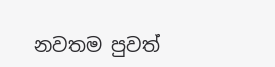නවතම පුවත්